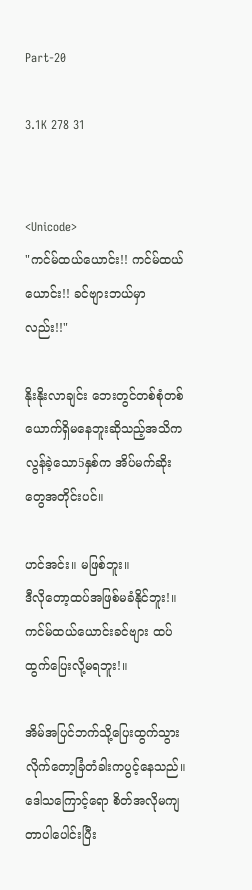Part-20

3.1K 278 31


<Unicode>
"ကင်မ်ထယ်ယောင်း!! ကင်မ်ထယ်ယောင်း!! ခင်ဗျားဘယ်မှာလည်း!!"

နိုးနိုးလာချင်း ဘေးတွင်တစ်စုံတစ်ယောက်ရှိမနေဘူးဆိုသည့်အသိက လွန်ခဲ့သော5နှစ်က အိပ်မက်ဆိုးတွေအတိုင်းပင်။

ဟင်အင်း။ မဖြစ်ဘူး။
ဒီလိုတော့ထပ်အဖြစ်မခံနိုင်ဘူး!။ ကင်မ်ထယ်ယောင်းခင်ဗျား ထပ်ထွက်ပြေးလို့မရဘူး!။

အိမ်အပြင်ဘက်သို့ပြေးထွက်သွားလိုက်တော့ခြံတံခါးကပွင့်နေသည်။ ဒေါသကြောင့်ရော စိတ်အလိုမကျတာပါပေါင်းပြီး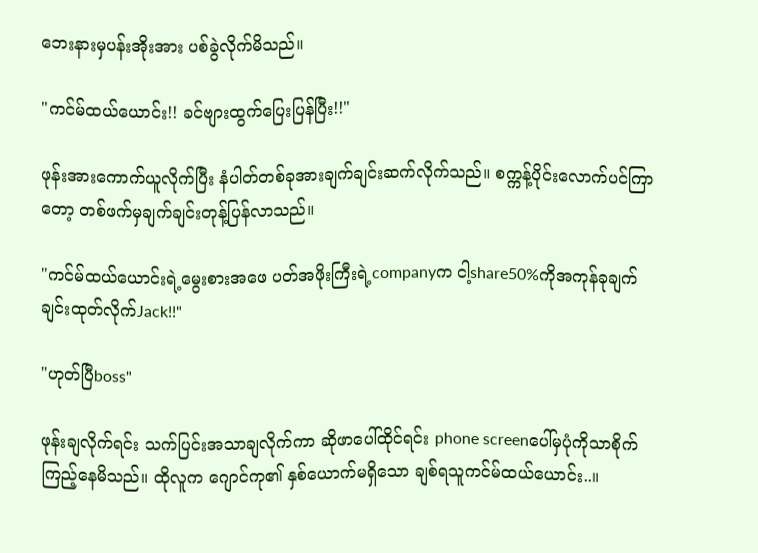ဘေးနားမှပန်းအိုးအား ပစ်ခွဲလိုက်မိသည်။

"ကင်မ်ထယ်ယောင်း!! ခင်ဗျားထွက်ပြေးပြန်ပြီး!!"

ဖုန်းအားကောက်ယူလိုက်ပြီး နံပါတ်တစ်ခုအားချက်ချင်းဆက်လိုက်သည်။ စက္ကန့်ပိုင်းလောက်ပင်ကြာတော့ တစ်ဖက်မှချက်ချင်းတုန့်ပြန်လာသည်။

"ကင်မ်ထယ်ယောင်းရဲ့မွေးစားအဖေ ပတ်အဖိုးကြီးရဲ့companyက ငါ့share50%ကိုအကုန်ခုချက်ချင်းထုတ်လိုက်Jack!!"

"ဟုတ်ပြီboss"

ဖုန်းချလိုက်ရင်း သက်ပြင်းအသာချလိုက်ကာ ဆိုဖာပေါ်ထိုင်ရင်း phone screenပေါ်မှပုံကိုသာစိုက်ကြည့်နေမိသည်။ ထိုလူက ဂျောင်ကု၏ နှစ်ယောက်မရှိသော ချစ်ရသူကင်မ်ထယ်ယောင်း..။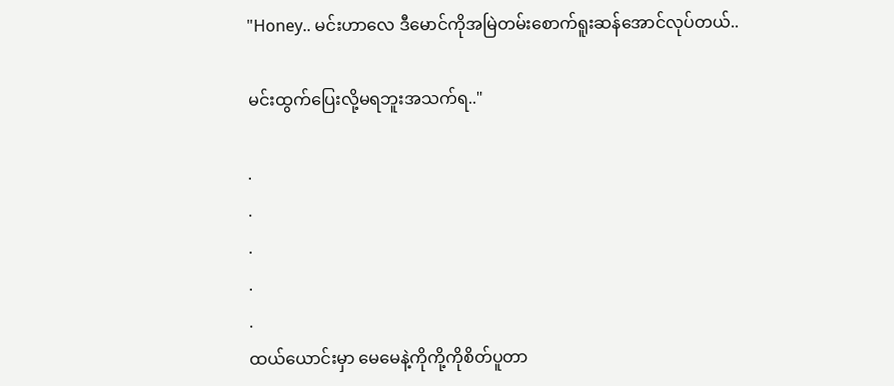"Honey.. မင်းဟာလေ ဒီမောင်ကိုအမြဲတမ်းစောက်ရူးဆန်အောင်လုပ်တယ်..

မင်းထွက်ပြေးလို့မရဘူးအသက်ရ.."

.
.
.
.
.
ထယ်ယောင်းမှာ မေမေနဲ့ကိုကို့ကိုစိတ်ပူတာ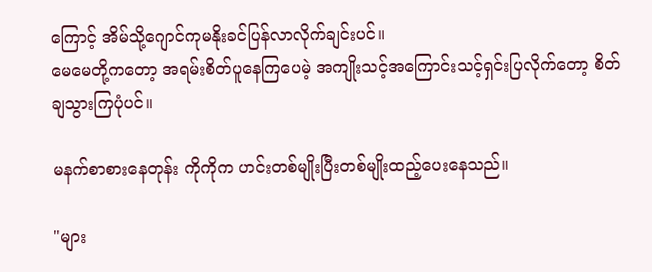ကြောင့် အိမ်သို့ဂျောင်ကုမနိုးခင်ပြန်လာလိုက်ချင်းပင်။
မေမေတို့ကတော့ အရမ်းစိတ်ပူနေကြပေမဲ့ အကျိုးသင့်အကြောင်းသင့်ရှင်းပြလိုက်တော့ စိတ်ချသွားကြပုံပင်။

မနက်စာစားနေတုန်း ကိုကိုက ဟင်းတစ်မျိုးပြီးတစ်မျိုးထည့်ပေးနေသည်။

"များ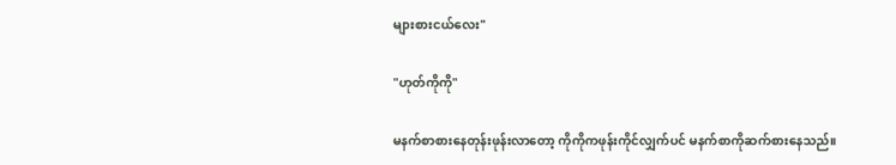များစားငယ်လေး"

"ဟုတ်ကိုကို"

မနက်စာစားနေတုန်းဖုန်းလာတော့ ကိုကိုကဖုန်းကိုင်လျှက်ပင် မနက်စာကိုဆက်စားနေသည်။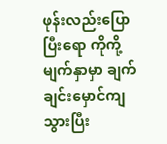ဖုန်းလည်းပြောပြီးရော ကိုကို့မျက်နှာမှာ ချက်ချင်းမှောင်ကျသွားပြီး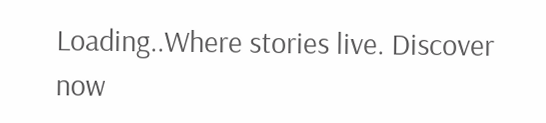Loading..Where stories live. Discover now